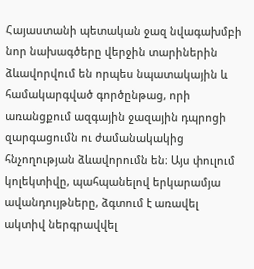Հայաստանի պետական ջազ նվագախմբի նոր նախագծերը վերջին տարիներին ձևավորվում են որպես նպատակային և համակարգված գործընթաց, որի առանցքում ազգային ջազային դպրոցի զարգացումն ու ժամանակակից հնչողության ձևավորումն են։ Այս փուլում կոլեկտիվը, պահպանելով երկարամյա ավանդույթները, ձգտում է առավել ակտիվ ներգրավվել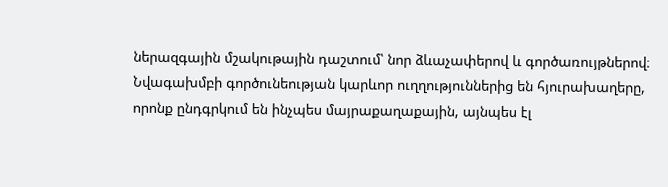ներազգային մշակութային դաշտում՝ նոր ձևաչափերով և գործառույթներով։
Նվագախմբի գործունեության կարևոր ուղղություններից են հյուրախաղերը, որոնք ընդգրկում են ինչպես մայրաքաղաքային, այնպես էլ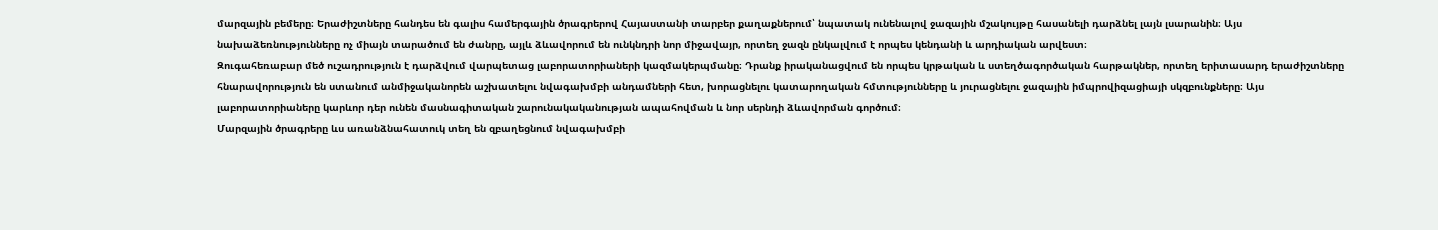մարզային բեմերը։ Երաժիշտները հանդես են գալիս համերգային ծրագրերով Հայաստանի տարբեր քաղաքներում՝ նպատակ ունենալով ջազային մշակույթը հասանելի դարձնել լայն լսարանին։ Այս նախաձեռնությունները ոչ միայն տարածում են ժանրը, այլև ձևավորում են ունկնդրի նոր միջավայր, որտեղ ջազն ընկալվում է որպես կենդանի և արդիական արվեստ։
Զուգահեռաբար մեծ ուշադրություն է դարձվում վարպետաց լաբորատորիաների կազմակերպմանը։ Դրանք իրականացվում են որպես կրթական և ստեղծագործական հարթակներ, որտեղ երիտասարդ երաժիշտները հնարավորություն են ստանում անմիջականորեն աշխատելու նվագախմբի անդամների հետ, խորացնելու կատարողական հմտությունները և յուրացնելու ջազային իմպրովիզացիայի սկզբունքները։ Այս լաբորատորիաները կարևոր դեր ունեն մասնագիտական շարունակականության ապահովման և նոր սերնդի ձևավորման գործում։
Մարզային ծրագրերը ևս առանձնահատուկ տեղ են զբաղեցնում նվագախմբի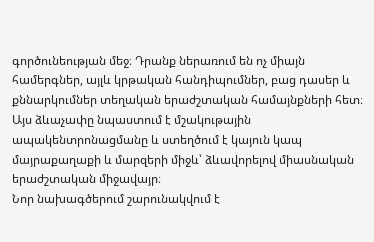գործունեության մեջ։ Դրանք ներառում են ոչ միայն համերգներ, այլև կրթական հանդիպումներ, բաց դասեր և քննարկումներ տեղական երաժշտական համայնքների հետ։ Այս ձևաչափը նպաստում է մշակութային ապակենտրոնացմանը և ստեղծում է կայուն կապ մայրաքաղաքի և մարզերի միջև՝ ձևավորելով միասնական երաժշտական միջավայր։
Նոր նախագծերում շարունակվում է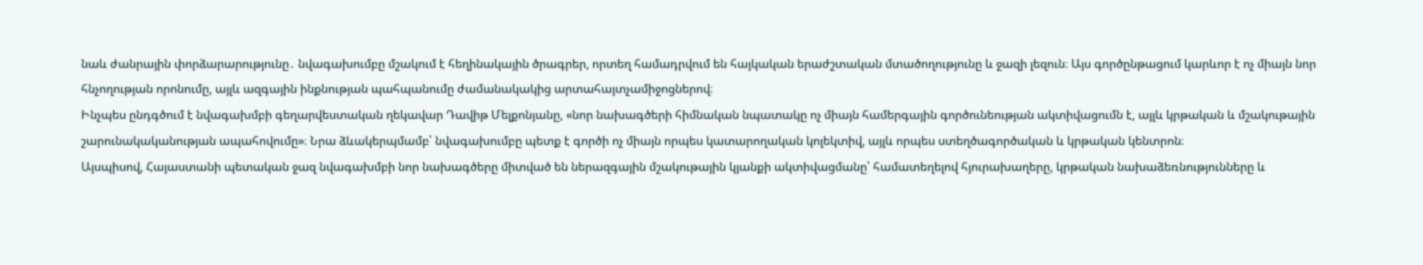նաև ժանրային փորձարարությունը․ նվագախումբը մշակում է հեղինակային ծրագրեր, որտեղ համադրվում են հայկական երաժշտական մտածողությունը և ջազի լեզուն։ Այս գործընթացում կարևոր է ոչ միայն նոր հնչողության որոնումը, այլև ազգային ինքնության պահպանումը ժամանակակից արտահայտչամիջոցներով։
Ինչպես ընդգծում է նվագախմբի գեղարվեստական ղեկավար Դավիթ Մելքոնյանը, «նոր նախագծերի հիմնական նպատակը ոչ միայն համերգային գործունեության ակտիվացումն է, այլև կրթական և մշակութային շարունակականության ապահովումը»։ Նրա ձևակերպմամբ՝ նվագախումբը պետք է գործի ոչ միայն որպես կատարողական կոլեկտիվ, այլև որպես ստեղծագործական և կրթական կենտրոն։
Այսպիսով, Հայաստանի պետական ջազ նվագախմբի նոր նախագծերը միտված են ներազգային մշակութային կյանքի ակտիվացմանը՝ համատեղելով հյուրախաղերը, կրթական նախաձեռնությունները և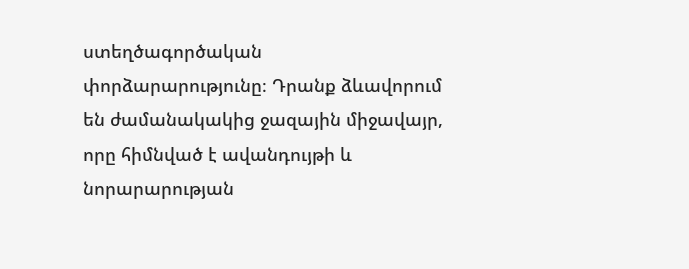ստեղծագործական փորձարարությունը։ Դրանք ձևավորում են ժամանակակից ջազային միջավայր, որը հիմնված է ավանդույթի և նորարարության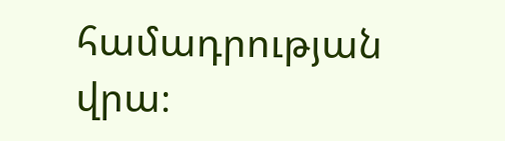համադրության վրա։